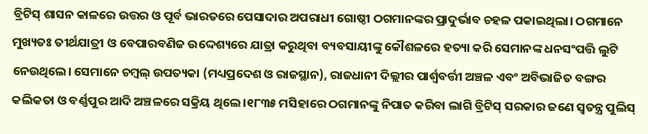ବ୍ରିଟିସ୍ ଶାସନ କାଳରେ ଉତ୍ତର ଓ ପୂର୍ବ ଭାରତରେ ପେସାଦାର ଅପରାଧୀ ଗୋଷ୍ଠୀ ଠଗମାନଙ୍କର ପ୍ରାଦୁର୍ଭାବ ଚହଳ ପକାଇଥିଲା। ଠଗମାନେ ମୁଖ୍ୟତଃ ତୀର୍ଥଯାତ୍ରୀ ଓ ବେପାରବଣିଜ ଉଦ୍ଦେଶ୍ୟରେ ଯାତ୍ରା କରୁଥିବା ବ୍ୟବସାୟୀଙ୍କୁ କୌଶଳରେ ହତ୍ୟା କରି ସେମାନଙ୍କ ଧନସଂପତ୍ତି ଲୁଟି ନେଉଥିଲେ। ସେମାନେ ଚମ୍ବଲ୍ ଉପତ୍ୟକା (ମଧ୍ୟପ୍ରଦେଶ ଓ ରାଜସ୍ଥାନ), ରାଜଧାନୀ ଦିଲ୍ଲୀର ପାର୍ଶ୍ବବର୍ତ୍ତୀ ଅଞ୍ଚଳ ଏବଂ ଅବିଭାଜିତ ବଙ୍ଗର କଲିକତା ଓ ବର୍ଣ୍ଣପୁର ଆଦି ଅଞ୍ଚଳରେ ସକ୍ରିୟ ଥିଲେ।୧୮୩୫ ମସିହାରେ ଠଗମାନଙ୍କୁ ନିପାତ କରିବା ଲାଗି ବ୍ରିଟିସ୍ ସରକାର ଜଣେ ସ୍ବତନ୍ତ୍ର ପୁଲିସ୍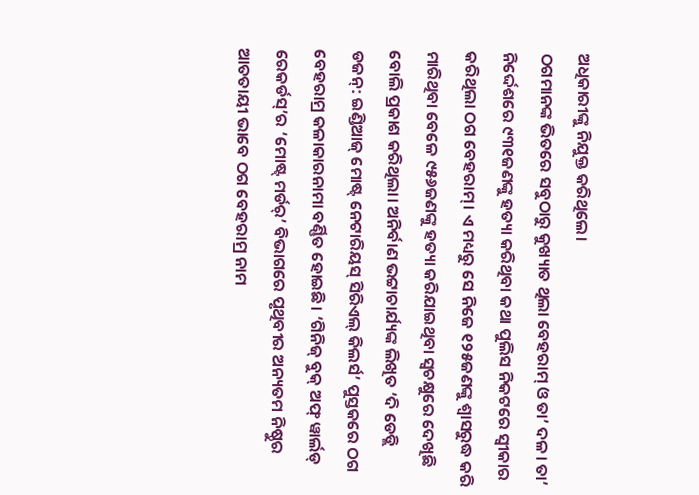ଅଧିକାରୀଙ୍କୁ ନିଯୁକ୍ତ କରିଥିଲେ।
ଠଗମାନଙ୍କ ଭିତରେ ସବୁଠାରୁ କୁଖ୍ୟାତ ଥିଲା ବେହରାମ୍ ଓ ତା’ ଦଳ। ତା’ ନିର୍ଦ୍ଦେଶରେ ୯୩୧ଜଣଙ୍କୁ ହତ୍ୟା କରିଥିବା କଥା ପୁଲିସ ନିକଟରେ ସ୍ବୀକାର କରିଥିଲା ଠଗ ବେହରାମ୍। ଏ ମଧ୍ୟରୁ ସେ ନିଜେ ୧୨୫ଜଣଙ୍କୁ ଶ୍ବାସରୁଦ୍ଧ କରି ମାରିଥିବା ବେଳେ ୯୫୬ଜଣଙ୍କୁ ହତ୍ୟା କରିଯାଇଥିବା ସ୍ବଚକ୍ଷୁରେ ଦେଖିଛି ବୋଲି ପ୍ରକାଶ କରିଥିଲା। ଅନିର୍ବାଣ ଭଟ୍ଟାଚାର୍ଯ୍ୟଙ୍କ ଲିଖିତ ‘ଦି ଡେଡ୍ଲି ଡଜନ୍: ଇଣ୍ଡିଆଜ୍ ମୋଷ୍ଟ୍ ନେଟାରିୟସ୍ ସିରିଏଲ୍ କିଲର୍ସ’ ପୁସ୍ତକରେ ଠଗ ବେହରାମ୍ର କଳାକାରନାମା ବର୍ଣ୍ଣିତ ହୋଇଛି। ‘ଗିନିଜ୍ ବୁକ୍ ଅଫ୍ ୱାର୍ଲଡ୍ ରେକର୍ଡସ୍’ର ‘ମୋଷ୍ଟ୍ ମର୍ଡର୍’ ବିଭାଗରେ ପୃଥିବୀର ଅନ୍ୟତମ ନିଷ୍ଠୁର ଆତତାୟୀ ଭାବେ ଠଗ ବେହରାମ୍ର ନାମ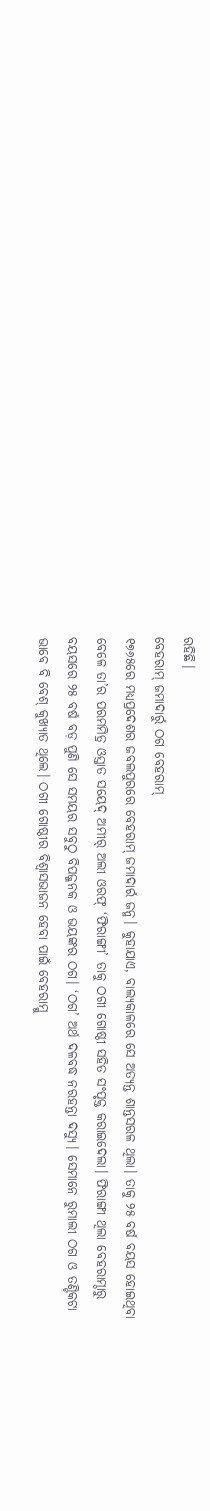ରହିଛି।
ବେହରାମ୍ ଜମାଦାର୍ରୁ ଠଗ ବେହରାମ୍
୧୭୬୫ରେ ମଧ୍ୟପ୍ରଦେଶର ଜବଲପୁରରେ ବେହରାମ୍ ଜମାଦାର୍ର ଜନ୍ମ। କୁହାଯାଏ, ବାଲ୍ୟକାଳରେ ସେ ଅତ୍ୟନ୍ତ ଶାନ୍ତସରଳ ଥିଲା। ତାକୁ ୨୫ ବର୍ଷ ବୟସ ହୋଇଥିବା ବେଳେ ତା’ର ପରମମିତ୍ର ଓସ୍ତାତ ସୟେଦ୍ ଅମୀର୍ ଅଲୀ ଓରଫ୍ ‘ଫିରାଙ୍ଗୀ’ ତାକୁ ଠଗୀ ଗୋଷ୍ଠୀ ସହିତ ସଂପୃକ୍ତ କରାଇଦେଲା। ଫିରାଙ୍ଗୀ ଥିଲା ବେହରାମ୍ଠାରୁ ବୟସରେ ୨୫ ବର୍ଷ ବଡ଼ ପୁଣି ସେ ସମୟର ସବୁଠୁ ବିପଜ୍ଜନକ ଓ ଭୟଙ୍କର ଠଗ। ‘ଠଗ’ ଅର୍ଥ ଦଳବଦ୍ଧ ନରହନ୍ତା ଦସ୍ୟୁ। ସେମାନେ ରୁମାଲୀ ଠଗ ଓ ତଣ୍ଟିକଟା ଭାବେ ବି ବେଶ୍ କୁଖ୍ୟାତ ଥିଲେ। ଠଗୀ ଗୋଷ୍ଠୀର ବିଶ୍ବାସଭାଜନ ହେବା ପାଇଁ ବେହରାମ୍କୁ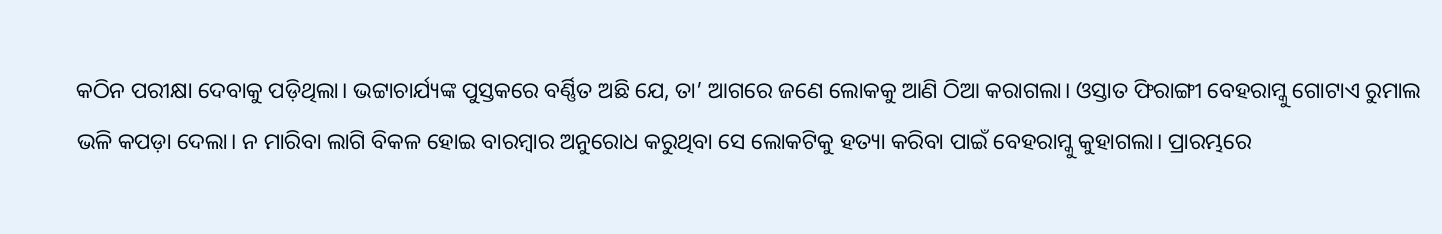କଠିନ ପରୀକ୍ଷା ଦେବାକୁ ପଡ଼ିଥିଲା। ଭଟ୍ଟାଚାର୍ଯ୍ୟଙ୍କ ପୁସ୍ତକରେ ବର୍ଣ୍ଣିତ ଅଛି ଯେ, ତା’ ଆଗରେ ଜଣେ ଲୋକକୁ ଆଣି ଠିଆ କରାଗଲା। ଓସ୍ତାତ ଫିରାଙ୍ଗୀ ବେହରାମ୍କୁ ଗୋଟାଏ ରୁମାଲ ଭଳି କପଡ଼ା ଦେଲା। ନ ମାରିବା ଲାଗି ବିକଳ ହୋଇ ବାରମ୍ବାର ଅନୁରୋଧ କରୁଥିବା ସେ ଲୋକଟିକୁ ହତ୍ୟା କରିବା ପାଇଁ ବେହରାମ୍କୁ କୁହାଗଲା। ପ୍ରାରମ୍ଭରେ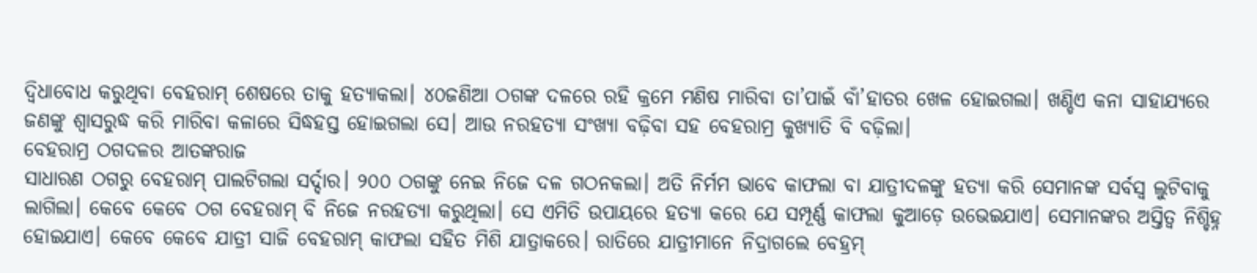ଦ୍ବିଧାବୋଧ କରୁଥିବା ବେହରାମ୍ ଶେଷରେ ତାକୁ ହତ୍ୟାକଲା। ୪୦ଜଣିଆ ଠଗଙ୍କ ଦଳରେ ରହି କ୍ରମେ ମଣିଷ ମାରିବା ତା’ପାଇଁ ବାଁ’ହାତର ଖେଳ ହୋଇଗଲା। ଖଣ୍ଡିଏ କନା ସାହାଯ୍ୟରେ ଜଣଙ୍କୁ ଶ୍ବାସରୁଦ୍ଧ କରି ମାରିବା କଳାରେ ସିଦ୍ଧହସ୍ତ ହୋଇଗଲା ସେ। ଆଉ ନରହତ୍ୟା ସଂଖ୍ୟା ବଢ଼ିବା ସହ ବେହରାମ୍ର କୁଖ୍ୟାତି ବି ବଢ଼ିଲା।
ବେହରାମ୍ର ଠଗଦଳର ଆତଙ୍କରାଜ
ସାଧାରଣ ଠଗରୁ ବେହରାମ୍ ପାଲଟିଗଲା ସର୍ଦ୍ଦାର। ୨୦୦ ଠଗଙ୍କୁ ନେଇ ନିଜେ ଦଳ ଗଠନକଲା। ଅତି ନିର୍ମମ ଭାବେ କାଫଲା ବା ଯାତ୍ରୀଦଳଙ୍କୁ ହତ୍ୟା କରି ସେମାନଙ୍କ ସର୍ବସ୍ବ ଲୁଟିବାକୁ ଲାଗିଲା। କେବେ କେବେ ଠଗ ବେହରାମ୍ ବି ନିଜେ ନରହତ୍ୟା କରୁଥିଲା। ସେ ଏମିତି ଉପାୟରେ ହତ୍ୟା କରେ ଯେ ସମ୍ପୂର୍ଣ୍ଣ କାଫଲା କୁଆଡ଼େ ଉଭେଇଯାଏ। ସେମାନଙ୍କର ଅସ୍ତିତ୍ବ ନିଶ୍ଚିହ୍ନ ହୋଇଯାଏ। କେବେ କେବେ ଯାତ୍ରୀ ସାଜି ବେହରାମ୍ କାଫଲା ସହିତ ମିଶି ଯାତ୍ରାକରେ। ରାତିରେ ଯାତ୍ରୀମାନେ ନିଦ୍ରାଗଲେ ବେହ୍ରମ୍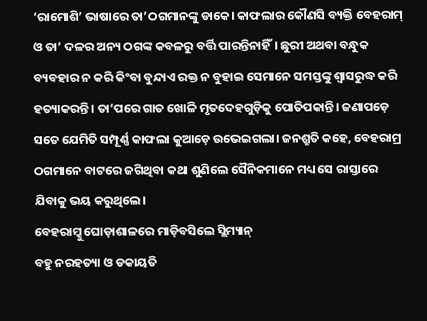‘ରାମୋଶି’ ଭାଷାରେ ତା’ଠଗମାନଙ୍କୁ ଡାକେ। କାଫଲାର କୌଣସି ବ୍ୟକ୍ତି ବେହରାମ୍ ଓ ତା’ ଦଳର ଅନ୍ୟ ଠଗଙ୍କ କବଳରୁ ବର୍ତ୍ତି ପାରନ୍ତିନାହିଁ। ଛୁରୀ ଅଥବା ବନ୍ଧୁକ ବ୍ୟବହାର ନ କରି କିଂବା ବୁନ୍ଦାଏ ରକ୍ତ ନ ବୁହାଇ ସେମାନେ ସମସ୍ତଙ୍କୁ ଶ୍ବାସରୁଦ୍ଧ କରି ହତ୍ୟାକରନ୍ତି। ତା’ପରେ ଗାତ ଖୋଳି ମୃତଦେହଗୁଡ଼ିକୁ ପୋତିପକାନ୍ତି। ଜଣାପଡ଼େ ସତେ ଯେମିତି ସମ୍ପୂର୍ଣ୍ଣ କାଫଲା କୁଆଡ଼େ ଉଭେଇଗଲା। ଜନଶ୍ରୁତି କହେ, ବେହରାମ୍ର ଠଗମାନେ ବାଟରେ ଜଗିଥିବା କଥା ଶୁଣିଲେ ସୈନିକମାନେ ମଧ୍ୟ ସେ ରାସ୍ତାରେ ଯିବାକୁ ଭୟ କରୁଥିଲେ।
ବେହରାମ୍କୁ ଘୋଡ଼ାଶାଳରେ ମାଡ଼ିବସିଲେ ସ୍ଲିମ୍ୟାନ୍
ବହୁ ନରହତ୍ୟା ଓ ଡକାୟତି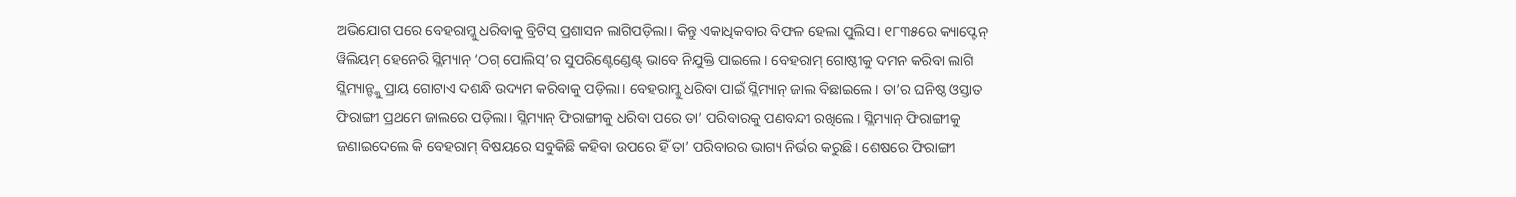ଅଭିଯୋଗ ପରେ ବେହରାମ୍କୁ ଧରିବାକୁ ବ୍ରିଟିସ୍ ପ୍ରଶାସନ ଲାଗିପଡ଼ିଲା। କିନ୍ତୁ ଏକାଧିକବାର ବିଫଳ ହେଲା ପୁଲିସ। ୧୮୩୫ରେ କ୍ୟାପ୍ଟେନ୍ ୱିଲିୟମ୍ ହେନେରି ସ୍ଲିମ୍ୟାନ୍ ‘ଠଗ୍ ପୋଲିସ୍’ର ସୁପରିଣ୍ଟେଣ୍ଡେଣ୍ଟ୍ ଭାବେ ନିଯୁକ୍ତି ପାଇଲେ। ବେହରାମ୍ ଗୋଷ୍ଠୀକୁ ଦମନ କରିବା ଲାଗି ସ୍ଲିମ୍ୟାନ୍ଙ୍କୁ ପ୍ରାୟ ଗୋଟାଏ ଦଶନ୍ଧି ଉଦ୍ୟମ କରିବାକୁ ପଡ଼ିଲା। ବେହରାମ୍କୁ ଧରିବା ପାଇଁ ସ୍ଲିମ୍ୟାନ୍ ଜାଲ ବିଛାଇଲେ। ତା’ର ଘନିଷ୍ଠ ଓସ୍ତାତ ଫିରାଙ୍ଗୀ ପ୍ରଥମେ ଜାଲରେ ପଡ଼ିଲା। ସ୍ଲିମ୍ୟାନ୍ ଫିରାଙ୍ଗୀକୁ ଧରିବା ପରେ ତା’ ପରିବାରକୁ ପଣବନ୍ଦୀ ରଖିଲେ। ସ୍ଲିମ୍ୟାନ୍ ଫିରାଙ୍ଗୀକୁ ଜଣାଇଦେଲେ କି ବେହରାମ୍ ବିଷୟରେ ସବୁକିଛି କହିବା ଉପରେ ହିଁ ତା’ ପରିବାରର ଭାଗ୍ୟ ନିର୍ଭର କରୁଛି। ଶେଷରେ ଫିରାଙ୍ଗୀ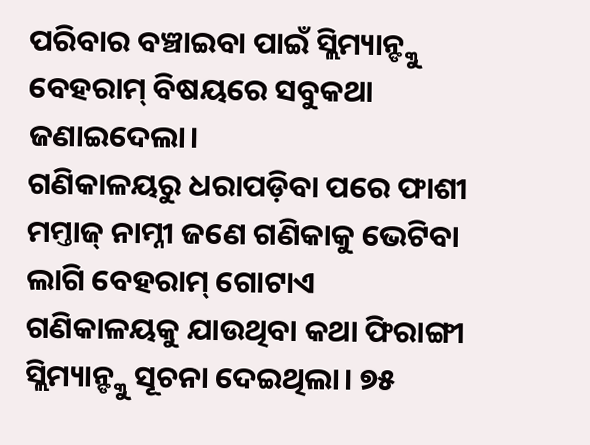ପରିବାର ବଞ୍ଚାଇବା ପାଇଁ ସ୍ଲିମ୍ୟାନ୍ଙ୍କୁ ବେହରାମ୍ ବିଷୟରେ ସବୁକଥା ଜଣାଇଦେଲା।
ଗଣିକାଳୟରୁ ଧରାପଡ଼ିବା ପରେ ଫାଶୀ
ମମ୍ତାଜ୍ ନାମ୍ନୀ ଜଣେ ଗଣିକାକୁ ଭେଟିବା ଲାଗି ବେହରାମ୍ ଗୋଟାଏ ଗଣିକାଳୟକୁ ଯାଉଥିବା କଥା ଫିରାଙ୍ଗୀ ସ୍ଲିମ୍ୟାନ୍ଙ୍କୁ ସୂଚନା ଦେଇଥିଲା। ୭୫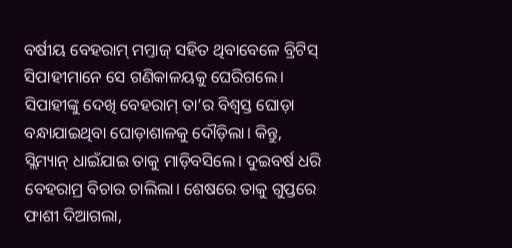ବର୍ଷୀୟ ବେହରାମ୍ ମମ୍ତାଜ୍ ସହିତ ଥିବାବେଳେ ବ୍ରିଟିସ୍ ସିପାହୀମାନେ ସେ ଗଣିକାଳୟକୁ ଘେରିଗଲେ। ସିପାହୀଙ୍କୁ ଦେଖି ବେହରାମ୍ ତା’ର ବିଶ୍ବସ୍ତ ଘୋଡ଼ା ବନ୍ଧାଯାଇଥିବା ଘୋଡ଼ାଶାଳକୁ ଦୌଡ଼ିଲା। କିନ୍ତୁ, ସ୍ଲିମ୍ୟାନ୍ ଧାଇଁଯାଇ ତାକୁ ମାଡ଼ିବସିଲେ। ଦୁଇବର୍ଷ ଧରି ବେହରାମ୍ର ବିଚାର ଚାଲିଲା। ଶେଷରେ ତାକୁ ଗୁପ୍ତରେ ଫାଶୀ ଦିଆଗଲା,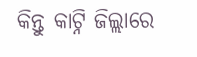କିନ୍ତୁ କାଟ୍ନି ଜିଲ୍ଲାରେ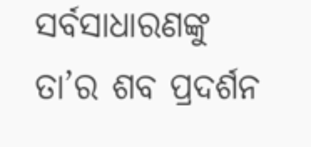ସର୍ବସାଧାରଣଙ୍କୁ ତା’ର ଶବ ପ୍ରଦର୍ଶନ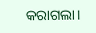କରାଗଲା।